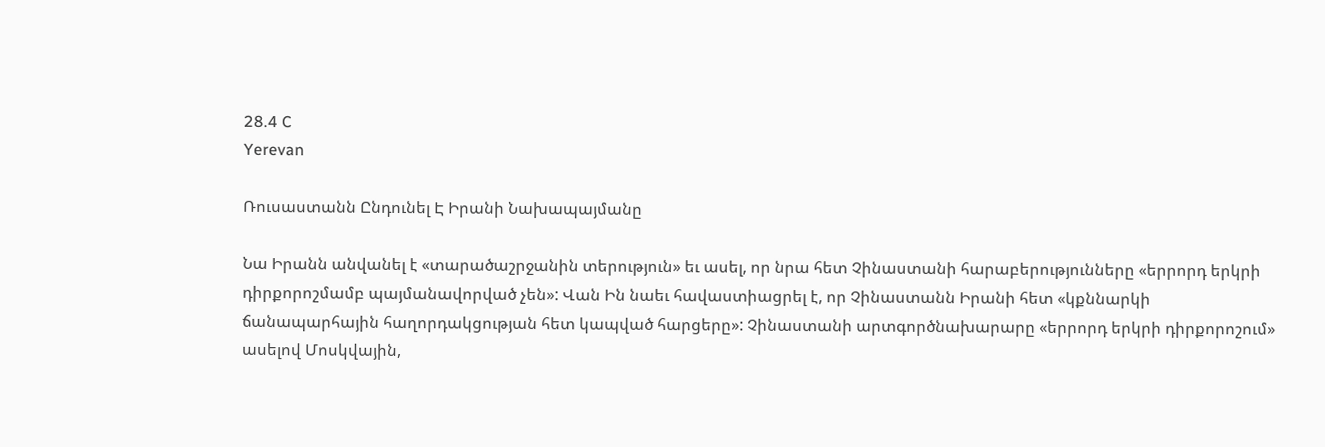28.4 C
Yerevan

Ռուսաստանն Ընդունել Է Իրանի Նախապայմանը

Նա Իրանն անվանել է «տարածաշրջանին տերություն» եւ ասել, որ նրա հետ Չինաստանի հարաբերությունները «երրորդ երկրի դիրքորոշմամբ պայմանավորված չեն»: Վան Ին նաեւ հավաստիացրել է, որ Չինաստանն Իրանի հետ «կքննարկի ճանապարհային հաղորդակցության հետ կապված հարցերը»: Չինաստանի արտգործնախարարը «երրորդ երկրի դիրքորոշում» ասելով Մոսկվային,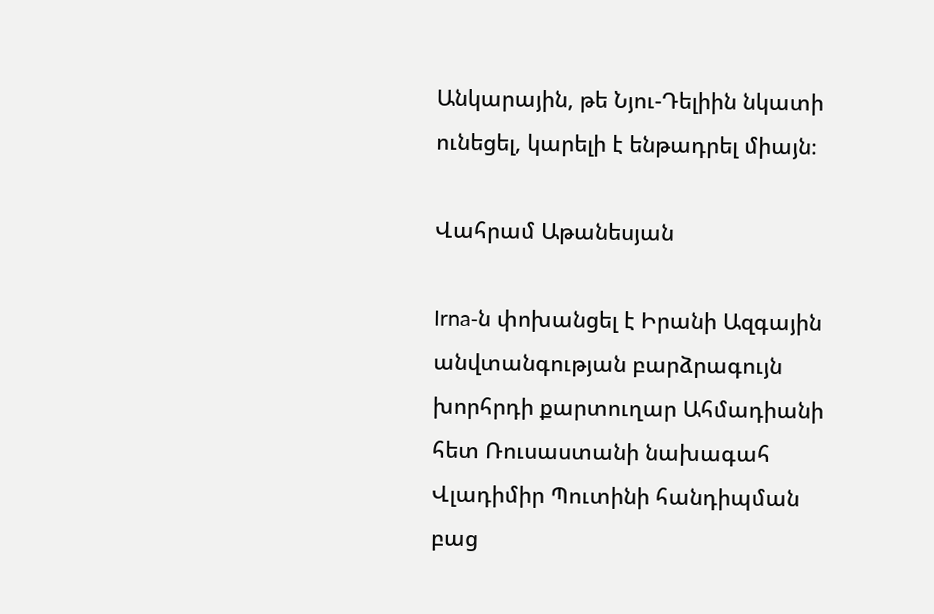Անկարային, թե Նյու-Դելիին նկատի ունեցել, կարելի է ենթադրել միայն։

Վահրամ Աթանեսյան

Irna‑ն փոխանցել է Իրանի Ազգային անվտանգության բարձրագույն խորհրդի քարտուղար Ահմադիանի հետ Ռուսաստանի նախագահ Վլադիմիր Պուտինի հանդիպման բաց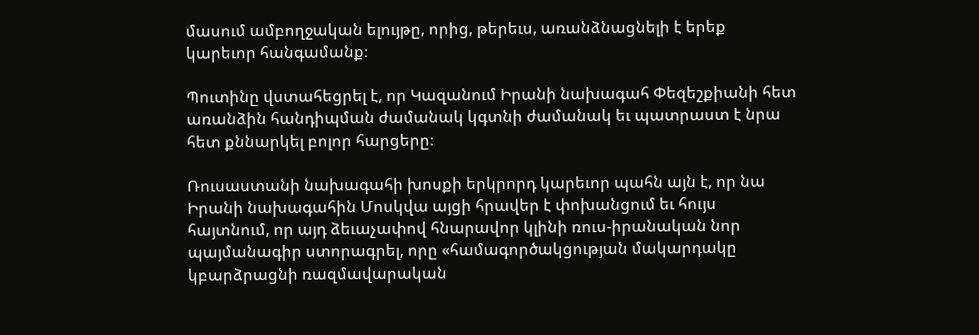մասում ամբողջական ելույթը, որից, թերեւս, առանձնացնելի է երեք կարեւոր հանգամանք։

Պուտինը վստահեցրել է, որ Կազանում Իրանի նախագահ Փեզեշքիանի հետ առանձին հանդիպման ժամանակ կգտնի ժամանակ եւ պատրաստ է նրա հետ քննարկել բոլոր հարցերը։

Ռուսաստանի նախագահի խոսքի երկրորդ կարեւոր պահն այն է, որ նա Իրանի նախագահին Մոսկվա այցի հրավեր է փոխանցում եւ հույս հայտնում, որ այդ ձեւաչափով հնարավոր կլինի ռուս-իրանական նոր պայմանագիր ստորագրել, որը «համագործակցության մակարդակը կբարձրացնի ռազմավարական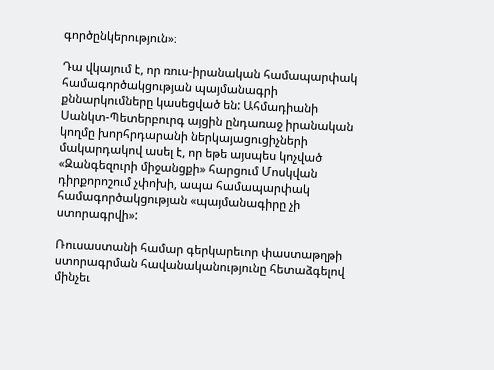գործընկերություն»։

Դա վկայում է, որ ռուս-իրանական համապարփակ համագործակցության պայմանագրի քննարկումները կասեցված են: Ահմադիանի Սանկտ-Պետերբուրգ այցին ընդառաջ իրանական կողմը խորհրդարանի ներկայացուցիչների մակարդակով ասել է, որ եթե այսպես կոչված «Զանգեզուրի միջանցքի» հարցում Մոսկվան դիրքորոշում չփոխի, ապա համապարփակ համագործակցության «պայմանագիրը չի ստորագրվի»:

Ռուսաստանի համար գերկարեւոր փաստաթղթի ստորագրման հավանականությունը հետաձգելով մինչեւ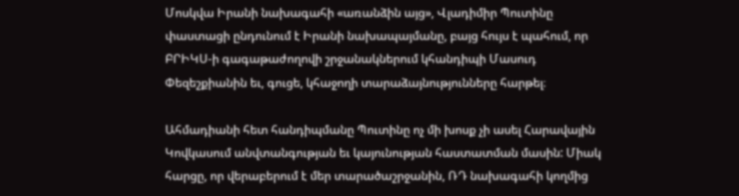Մոսկվա Իրանի նախագահի «առանձին այց», Վլադիմիր Պուտինը փաստացի ընդունում է Իրանի նախապայմանը, բայց հույս է պահում, որ ԲՐԻԿՍ‑ի գագաթաժողովի շրջանակներում կհանդիպի Մասուդ Փեզեշքիանին եւ, գուցե, կհաջողի տարաձայնությունները հարթել։

Ահմադիանի հետ հանդիպմանը Պուտինը ոչ մի խոսք չի ասել Հարավային Կովկասում անվտանգության եւ կայունության հաստատման մասին: Միակ հարցը, որ վերաբերում է մեր տարածաշրջանին, ՌԴ նախագահի կողմից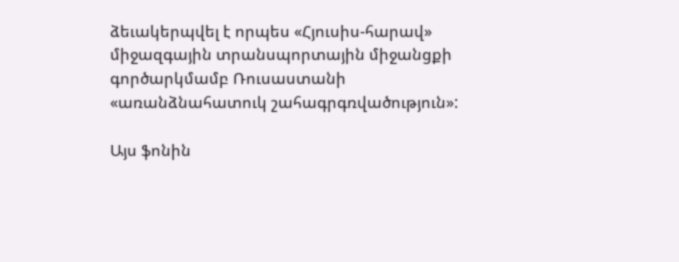ձեւակերպվել է որպես «Հյուսիս-հարավ» միջազգային տրանսպորտային միջանցքի գործարկմամբ Ռուսաստանի «առանձնահատուկ շահագրգռվածություն»:

Այս ֆոնին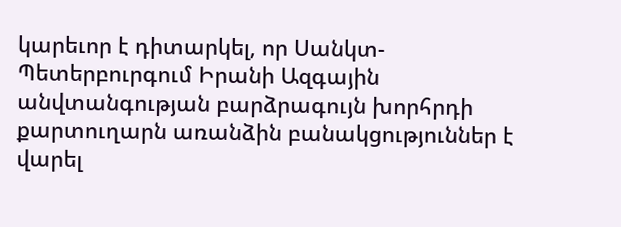կարեւոր է դիտարկել, որ Սանկտ-Պետերբուրգում Իրանի Ազգային անվտանգության բարձրագույն խորհրդի քարտուղարն առանձին բանակցություններ է վարել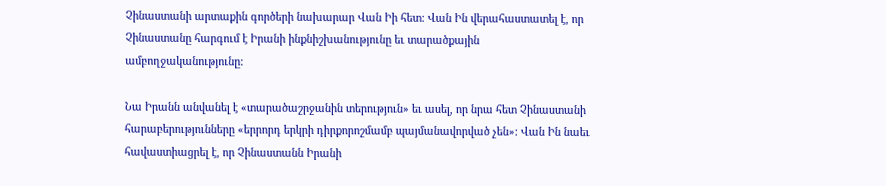Չինաստանի արտաքին գործերի նախարար Վան Իի հետ: Վան Ին վերահաստատել է, որ Չինաստանը հարգում է Իրանի ինքնիշխանությունը եւ տարածքային ամբողջականությունը:

Նա Իրանն անվանել է «տարածաշրջանին տերություն» եւ ասել, որ նրա հետ Չինաստանի հարաբերությունները «երրորդ երկրի դիրքորոշմամբ պայմանավորված չեն»: Վան Ին նաեւ հավաստիացրել է, որ Չինաստանն Իրանի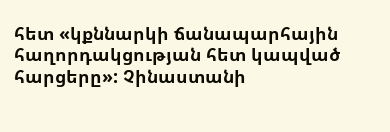հետ «կքննարկի ճանապարհային հաղորդակցության հետ կապված հարցերը»: Չինաստանի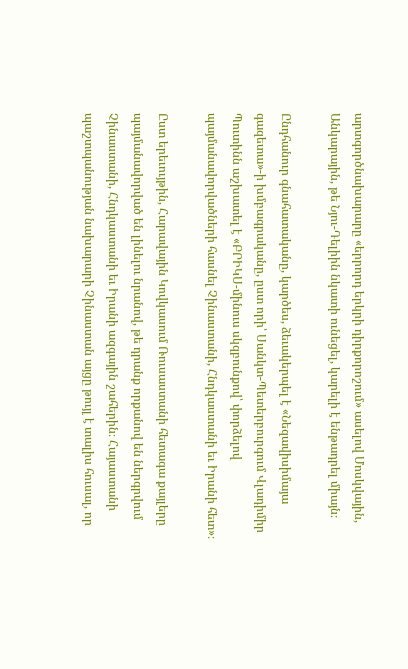արտգործնախարարը «երրորդ երկրի դիրքորոշում» ասելով Մոսկվային, Անկարային, թե Նյու-Դելիին նկատի ունեցել, կարելի է ենթադրել միայն։

Ընդհանուր գնահատականը, կարծես, ձեւակերպել է «Նեզավիսիմայա գազետա»-ի խմբագրականը, ըստ որի՝ Սանկտ-Պետերբուրգում Վլադիմիր Պուտինն աշխատել է «ԲՐԻԿՍ-մինուս սկզբունքով՝ փորձելով պայմանավորվածների հասնել Չինաստանի, Հնդկաստանի եւ Իրանի հետ»։

Ըստ երեւույթին, Հարավային Կովկասում Ռուսաստանի հետագա քայլերը պայմանավորված են լինելու նրանով, թե դրանք որքանով են ներգրվում Չինաստանի, Հնդկաստանի եւ Իրանի ազգային շահերին։ Հայաստանի պաշտպանության նախարարի Չինաստան այցը թույլ է տալիս հուսալ, որ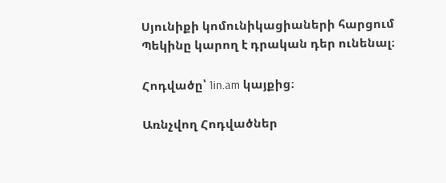Սյունիքի կոմունիկացիաների հարցում Պեկինը կարող է դրական դեր ունենալ։

Հոդվածը՝ 1in.am կայքից։

Առնչվող Հոդվածներ